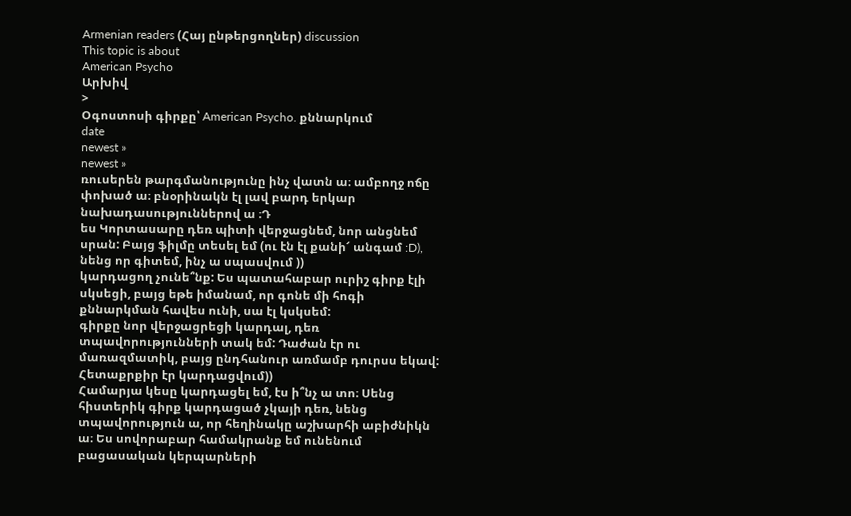Armenian readers (Հայ ընթերցողներ) discussion
This topic is about
American Psycho
Արխիվ
>
Օգոստոսի գիրքը՝ American Psycho. քննարկում
date
newest »
newest »
ռուսերեն թարգմանությունը ինչ վատն ա։ ամբողջ ոճը փոխած ա։ բնօրինակն էլ լավ բարդ երկար նախադասություններով ա ։Դ
ես Կորտասարը դեռ պիտի վերջացնեմ, նոր անցնեմ սրան: Բայց ֆիլմը տեսել եմ (ու էն էլ քանի՜ անգամ :D), նենց որ գիտեմ, ինչ ա սպասվում ))
կարդացող չունե՞նք: Ես պատահաբար ուրիշ գիրք էլի սկսեցի, բայց եթե իմանամ, որ գոնե մի հոգի քննարկման հավես ունի, սա էլ կսկսեմ:
գիրքը նոր վերջացրեցի կարդալ, դեռ տպավորությունների տակ եմ: Դաժան էր ու մառազմատիկ, բայց ընդհանուր առմամբ դուրսս եկավ: Հետաքրքիր էր կարդացվում))
Համարյա կեսը կարդացել եմ, էս ի՞նչ ա տո։ Սենց հիստերիկ գիրք կարդացած չկայի դեռ, նենց տպավորություն ա, որ հեղինակը աշխարհի աբիժնիկն ա։ Ես սովորաբար համակրանք եմ ունենում բացասական կերպարների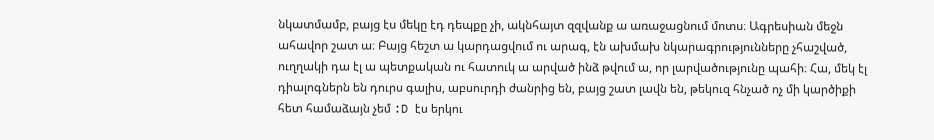նկատմամբ, բայց էս մեկը էդ դեպքը չի, ակնհայտ զզվանք ա առաջացնում մոտս։ Ագրեսիան մեջն ահավոր շատ ա։ Բայց հեշտ ա կարդացվում ու արագ, էն ախմախ նկարագրությունները չհաշված, ուղղակի դա էլ ա պետքական ու հատուկ ա արված ինձ թվում ա, որ լարվածությունը պահի։ Հա, մեկ էլ դիալոգներն են դուրս գալիս, աբսուրդի ժանրից են, բայց շատ լավն են, թեկուզ հնչած ոչ մի կարծիքի հետ համաձայն չեմ :D էս երկու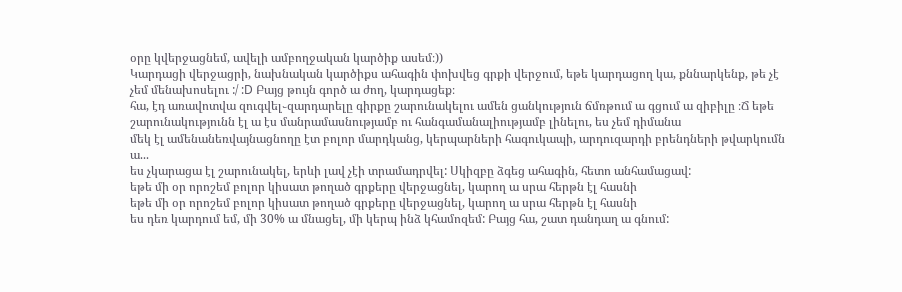օրը կվերջացնեմ, ավելի ամբողջական կարծիք ասեմ։))
Կարդացի վերջացրի, նախնական կարծիքս ահագին փոխվեց գրքի վերջում, եթե կարդացող կա, քննարկենք, թե չէ չեմ մենախոսելու :/ :D Բայց թույն գործ ա ժող, կարդացեք։
հա, էդ առավոտվա զուգվել֊զարդարելը գիրքը շարունակելու ամեն ցանկություն ճմռթում ա գցում ա զիբիլը ։Ճ եթե շարունակությունն էլ ա էս մանրամասնությամբ ու հանգամանալիությամբ լինելու, ես չեմ դիմանա
մեկ էլ ամենանեռվայնացնողը էտ բոլոր մարդկանց, կերպարների հագուկապի, արդուզարդի բրենդների թվարկումն ա...
ես չկարացա էլ շարունակել, երևի լավ չէի տրամադրվել: Սկիզբը ձգեց ահագին, հետո անհամացավ:
եթե մի օր որոշեմ բոլոր կիսատ թողած գրքերը վերջացնել, կարող ա սրա հերթն էլ հասնի
եթե մի օր որոշեմ բոլոր կիսատ թողած գրքերը վերջացնել, կարող ա սրա հերթն էլ հասնի
ես դեռ կարդում եմ, մի 30% ա մնացել, մի կերպ ինձ կհամոզեմ: Բայց հա, շատ դանդաղ ա գնում: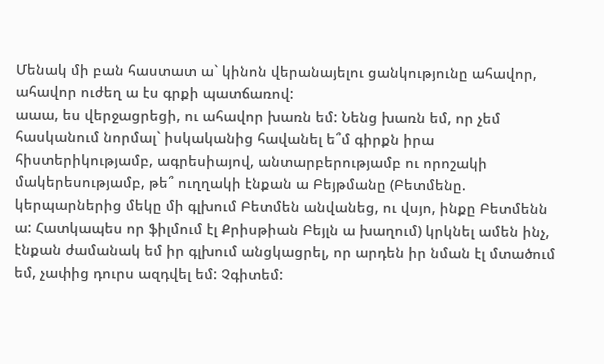Մենակ մի բան հաստատ ա` կինոն վերանայելու ցանկությունը ահավոր, ահավոր ուժեղ ա էս գրքի պատճառով:
աաա, ես վերջացրեցի, ու ահավոր խառն եմ: Նենց խառն եմ, որ չեմ հասկանում նորմալ` իսկականից հավանել ե՞մ գիրքն իրա հիստերիկությամբ, ագրեսիայով, անտարբերությամբ ու որոշակի մակերեսությամբ, թե՞ ուղղակի էնքան ա Բեյթմանը (Բետմենը. կերպարներից մեկը մի գլխում Բետմեն անվանեց, ու վսյո, ինքը Բետմենն ա: Հատկապես որ ֆիլմում էլ Քրիսթիան Բեյլն ա խաղում) կրկնել ամեն ինչ, էնքան ժամանակ եմ իր գլխում անցկացրել, որ արդեն իր նման էլ մտածում եմ, չափից դուրս ազդվել եմ: Չգիտեմ: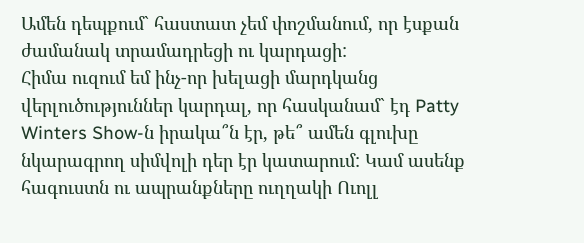Ամեն դեպքում` հաստատ չեմ փոշմանում, որ էսքան ժամանակ տրամադրեցի ու կարդացի:
Հիմա ուզում եմ ինչ-որ խելացի մարդկանց վերլուծություններ կարդալ, որ հասկանամ` էդ Patty Winters Show-ն իրակա՞ն էր, թե՞ ամեն գլուխը նկարագրող սիմվոլի դեր էր կատարում: Կամ ասենք հագուստն ու ապրանքները ուղղակի Ուոլլ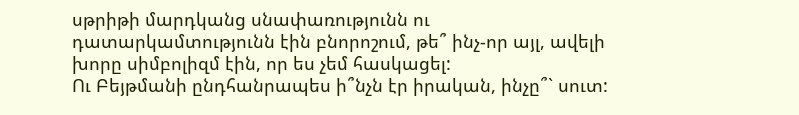սթրիթի մարդկանց սնափառությունն ու դատարկամտությունն էին բնորոշում, թե՞ ինչ-որ այլ, ավելի խորը սիմբոլիզմ էին, որ ես չեմ հասկացել:
Ու Բեյթմանի ընդհանրապես ի՞նչն էր իրական, ինչը՞` սուտ: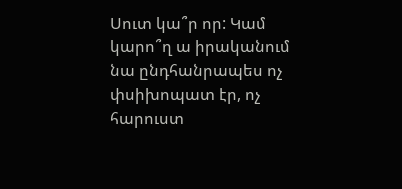Սուտ կա՞ր որ: Կամ կարո՞ղ ա իրականում նա ընդհանրապես ոչ փսիխոպատ էր, ոչ հարուստ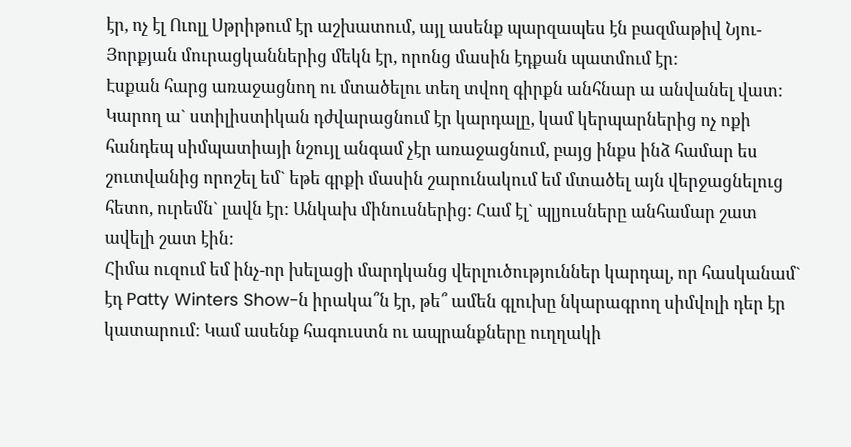էր, ոչ էլ Ուոլլ Սթրիթում էր աշխատում, այլ ասենք պարզապես էն բազմաթիվ Նյու-Յորքյան մուրացկաններից մեկն էր, որոնց մասին էդքան պատմում էր:
Էսքան հարց առաջացնող ու մտածելու տեղ տվող գիրքն անհնար ա անվանել վատ: Կարող ա` ստիլիստիկան դժվարացնում էր կարդալը, կամ կերպարներից ոչ ոքի հանդեպ սիմպատիայի նշույլ անգամ չէր առաջացնում, բայց ինքս ինձ համար ես շուտվանից որոշել եմ` եթե գրքի մասին շարունակում եմ մտածել այն վերջացնելուց հետո, ուրեմն` լավն էր: Անկախ մինուսներից: Համ էլ` պլյուսները անհամար շատ ավելի շատ էին:
Հիմա ուզում եմ ինչ-որ խելացի մարդկանց վերլուծություններ կարդալ, որ հասկանամ` էդ Patty Winters Show-ն իրակա՞ն էր, թե՞ ամեն գլուխը նկարագրող սիմվոլի դեր էր կատարում: Կամ ասենք հագուստն ու ապրանքները ուղղակի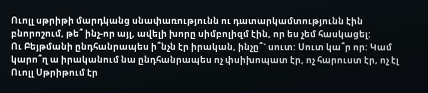Ուոլլ սթրիթի մարդկանց սնափառությունն ու դատարկամտությունն էին բնորոշում, թե՞ ինչ-որ այլ, ավելի խորը սիմբոլիզմ էին, որ ես չեմ հասկացել:
Ու Բեյթմանի ընդհանրապես ի՞նչն էր իրական, ինչը՞` սուտ: Սուտ կա՞ր որ: Կամ կարո՞ղ ա իրականում նա ընդհանրապես ոչ փսիխոպատ էր, ոչ հարուստ էր, ոչ էլ Ուոլլ Սթրիթում էր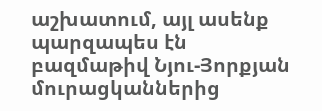աշխատում, այլ ասենք պարզապես էն բազմաթիվ Նյու-Յորքյան մուրացկաններից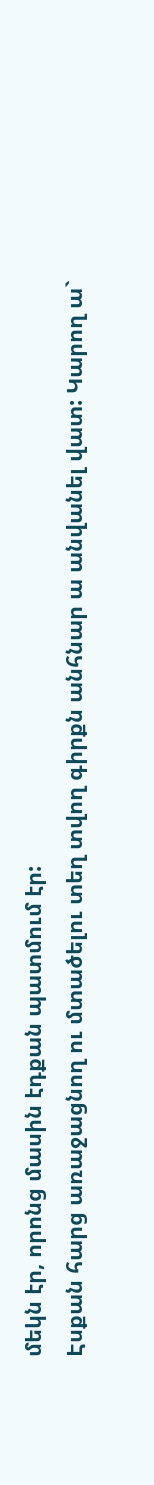մեկն էր, որոնց մասին էդքան պատմում էր:
Էսքան հարց առաջացնող ու մտածելու տեղ տվող գիրքն անհնար ա անվանել վատ: Կարող ա`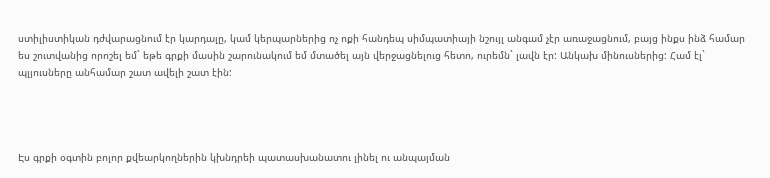ստիլիստիկան դժվարացնում էր կարդալը, կամ կերպարներից ոչ ոքի հանդեպ սիմպատիայի նշույլ անգամ չէր առաջացնում, բայց ինքս ինձ համար ես շուտվանից որոշել եմ` եթե գրքի մասին շարունակում եմ մտածել այն վերջացնելուց հետո, ուրեմն` լավն էր: Անկախ մինուսներից: Համ էլ` պլյուսները անհամար շատ ավելի շատ էին:




Էս գրքի օգտին բոլոր քվեարկողներին կխնդրեի պատասխանատու լինել ու անպայման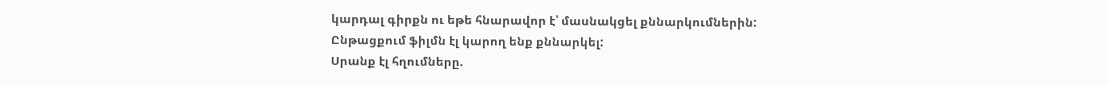կարդալ գիրքն ու եթե հնարավոր է՝ մասնակցել քննարկումներին:
Ընթացքում ֆիլմն էլ կարող ենք քննարկել:
Սրանք էլ հղումները.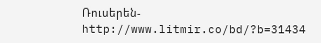Ռուսերեն- http://www.litmir.co/bd/?b=31434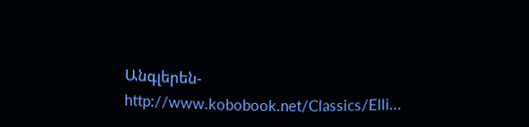Անգլերեն- http://www.kobobook.net/Classics/Elli...